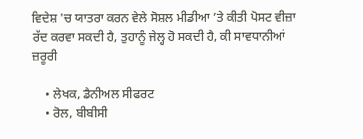ਵਿਦੇਸ਼ 'ਚ ਯਾਤਰਾ ਕਰਨ ਵੇਲੇ ਸੋਸ਼ਲ ਮੀਡੀਆ ’ਤੇ ਕੀਤੀ ਪੋਸਟ ਵੀਜ਼ਾ ਰੱਦ ਕਰਵਾ ਸਕਦੀ ਹੈ, ਤੁਹਾਨੂੰ ਜੇਲ੍ਹ ਹੋ ਸਕਦੀ ਹੈ, ਕੀ ਸਾਵਧਾਨੀਆਂ ਜ਼ਰੂਰੀ

    • ਲੇਖਕ, ਡੈਨੀਅਲ ਸੀਫਰਟ
    • ਰੋਲ, ਬੀਬੀਸੀ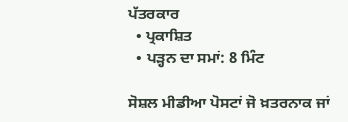ਪੱਤਰਕਾਰ
  • ਪ੍ਰਕਾਸ਼ਿਤ
  • ਪੜ੍ਹਨ ਦਾ ਸਮਾਂ: 8 ਮਿੰਟ

ਸੋਸ਼ਲ ਮੀਡੀਆ ਪੋਸਟਾਂ ਜੋ ਖ਼ਤਰਨਾਕ ਜਾਂ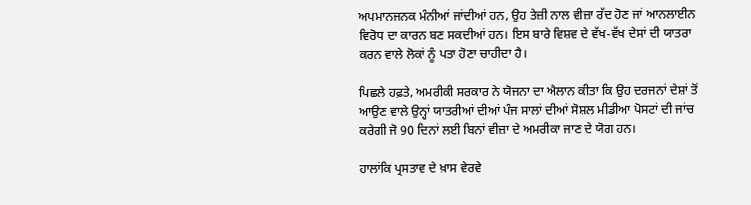ਅਪਮਾਨਜਨਕ ਮੰਨੀਆਂ ਜਾਂਦੀਆਂ ਹਨ, ਉਹ ਤੇਜ਼ੀ ਨਾਲ ਵੀਜ਼ਾ ਰੱਦ ਹੋਣ ਜਾਂ ਆਨਲਾਈਨ ਵਿਰੋਧ ਦਾ ਕਾਰਨ ਬਣ ਸਕਦੀਆਂ ਹਨ। ਇਸ ਬਾਰੇ ਵਿਸ਼ਵ ਦੇ ਵੱਖ-ਵੱਖ ਦੇਸਾਂ ਦੀ ਯਾਤਰਾ ਕਰਨ ਵਾਲੇ ਲੋਕਾਂ ਨੂੰ ਪਤਾ ਹੋਣਾ ਚਾਹੀਦਾ ਹੈ।

ਪਿਛਲੇ ਹਫ਼ਤੇ, ਅਮਰੀਕੀ ਸਰਕਾਰ ਨੇ ਯੋਜਨਾ ਦਾ ਐਲਾਨ ਕੀਤਾ ਕਿ ਉਹ ਦਰਜਨਾਂ ਦੇਸ਼ਾਂ ਤੋਂ ਆਉਣ ਵਾਲੇ ਉਨ੍ਹਾਂ ਯਾਤਰੀਆਂ ਦੀਆਂ ਪੰਜ ਸਾਲਾਂ ਦੀਆਂ ਸੋਸ਼ਲ ਮੀਡੀਆ ਪੋਸਟਾਂ ਦੀ ਜਾਂਚ ਕਰੇਗੀ ਜੋ 90 ਦਿਨਾਂ ਲਈ ਬਿਨਾਂ ਵੀਜ਼ਾ ਦੇ ਅਮਰੀਕਾ ਜਾਣ ਦੇ ਯੋਗ ਹਨ।

ਹਾਲਾਂਕਿ ਪ੍ਰਸਤਾਵ ਦੇ ਖ਼ਾਸ ਵੇਰਵੇ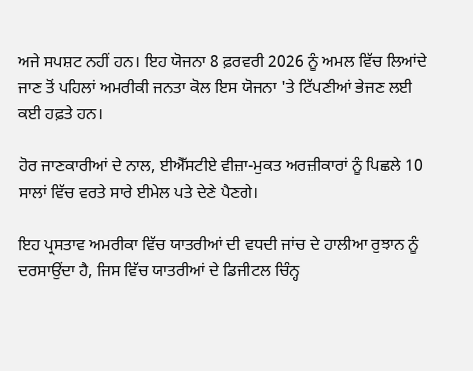ਅਜੇ ਸਪਸ਼ਟ ਨਹੀਂ ਹਨ। ਇਹ ਯੋਜਨਾ 8 ਫ਼ਰਵਰੀ 2026 ਨੂੰ ਅਮਲ ਵਿੱਚ ਲਿਆਂਦੇ ਜਾਣ ਤੋਂ ਪਹਿਲਾਂ ਅਮਰੀਕੀ ਜਨਤਾ ਕੋਲ ਇਸ ਯੋਜਨਾ 'ਤੇ ਟਿੱਪਣੀਆਂ ਭੇਜਣ ਲਈ ਕਈ ਹਫ਼ਤੇ ਹਨ।

ਹੋਰ ਜਾਣਕਾਰੀਆਂ ਦੇ ਨਾਲ, ਈਐੱਸਟੀਏ ਵੀਜ਼ਾ-ਮੁਕਤ ਅਰਜ਼ੀਕਾਰਾਂ ਨੂੰ ਪਿਛਲੇ 10 ਸਾਲਾਂ ਵਿੱਚ ਵਰਤੇ ਸਾਰੇ ਈਮੇਲ ਪਤੇ ਦੇਣੇ ਪੈਣਗੇ।

ਇਹ ਪ੍ਰਸਤਾਵ ਅਮਰੀਕਾ ਵਿੱਚ ਯਾਤਰੀਆਂ ਦੀ ਵਧਦੀ ਜਾਂਚ ਦੇ ਹਾਲੀਆ ਰੁਝਾਨ ਨੂੰ ਦਰਸਾਉਂਦਾ ਹੈ, ਜਿਸ ਵਿੱਚ ਯਾਤਰੀਆਂ ਦੇ ਡਿਜੀਟਲ ਚਿੰਨ੍ਹ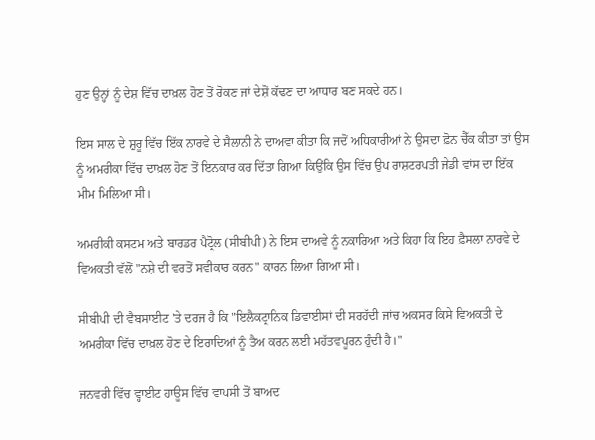ਹੁਣ ਉਨ੍ਹਾਂ ਨੂੰ ਦੇਸ਼ ਵਿੱਚ ਦਾਖ਼ਲ ਹੋਣ ਤੋਂ ਰੋਕਣ ਜਾਂ ਦੇਸ਼ੋਂ ਕੱਢਣ ਦਾ ਆਧਾਰ ਬਣ ਸਕਦੇ ਹਨ।

ਇਸ ਸਾਲ ਦੇ ਸ਼ੁਰੂ ਵਿੱਚ ਇੱਕ ਨਾਰਵੇ ਦੇ ਸੈਲਾਨੀ ਨੇ ਦਾਅਵਾ ਕੀਤਾ ਕਿ ਜਦੋਂ ਅਧਿਕਾਰੀਆਂ ਨੇ ਉਸਦਾ ਫ਼ੋਨ ਚੈੱਕ ਕੀਤਾ ਤਾਂ ਉਸ ਨੂੰ ਅਮਰੀਕਾ ਵਿੱਚ ਦਾਖ਼ਲ ਹੋਣ ਤੋਂ ਇਨਕਾਰ ਕਰ ਦਿੱਤਾ ਗਿਆ ਕਿਉਂਕਿ ਉਸ ਵਿੱਚ ਉਪ ਰਾਸ਼ਟਰਪਤੀ ਜੇਡੀ ਵਾਂਸ ਦਾ ਇੱਕ ਮੀਮ ਮਿਲਿਆ ਸੀ।

ਅਮਰੀਕੀ ਕਸਟਮ ਅਤੇ ਬਾਰਡਰ ਪੈਟ੍ਰੋਲ (ਸੀਬੀਪੀ) ਨੇ ਇਸ ਦਾਅਵੇ ਨੂੰ ਨਕਾਰਿਆ ਅਤੇ ਕਿਹਾ ਕਿ ਇਹ ਫ਼ੈਸਲਾ ਨਾਰਵੇ ਦੇ ਵਿਅਕਤੀ ਵੱਲੋਂ "ਨਸ਼ੇ ਦੀ ਵਰਤੋਂ ਸਵੀਕਾਰ ਕਰਨ" ਕਾਰਨ ਲਿਆ ਗਿਆ ਸੀ।

ਸੀਬੀਪੀ ਦੀ ਵੈਬਸਾਈਟ 'ਤੇ ਦਰਜ ਹੈ ਕਿ "ਇਲੈਕਟ੍ਰਾਨਿਕ ਡਿਵਾਈਸਾਂ ਦੀ ਸਰਹੱਦੀ ਜਾਂਚ ਅਕਸਰ ਕਿਸੇ ਵਿਅਕਤੀ ਦੇ ਅਮਰੀਕਾ ਵਿੱਚ ਦਾਖ਼ਲ ਹੋਣ ਦੇ ਇਰਾਦਿਆਂ ਨੂੰ ਤੈਅ ਕਰਨ ਲਈ ਮਹੱਤਵਪੂਰਨ ਹੁੰਦੀ ਹੈ।"

ਜਨਵਰੀ ਵਿੱਚ ਵ੍ਹਾਈਟ ਹਾਊਸ ਵਿੱਚ ਵਾਪਸੀ ਤੋਂ ਬਾਅਦ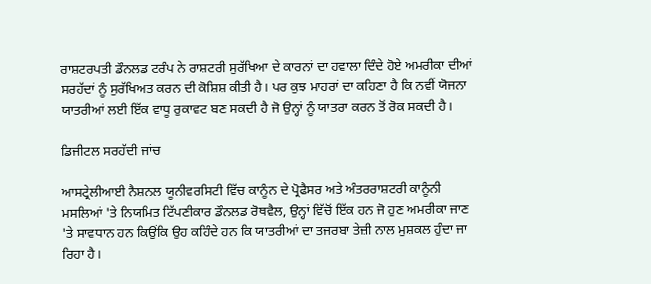ਰਾਸ਼ਟਰਪਤੀ ਡੌਨਲਡ ਟਰੰਪ ਨੇ ਰਾਸ਼ਟਰੀ ਸੁਰੱਖਿਆ ਦੇ ਕਾਰਨਾਂ ਦਾ ਹਵਾਲਾ ਦਿੰਦੇ ਹੋਏ ਅਮਰੀਕਾ ਦੀਆਂ ਸਰਹੱਦਾਂ ਨੂੰ ਸੁਰੱਖਿਅਤ ਕਰਨ ਦੀ ਕੋਸ਼ਿਸ਼ ਕੀਤੀ ਹੈ। ਪਰ ਕੁਝ ਮਾਹਰਾਂ ਦਾ ਕਹਿਣਾ ਹੈ ਕਿ ਨਵੀਂ ਯੋਜਨਾ ਯਾਤਰੀਆਂ ਲਈ ਇੱਕ ਵਾਧੂ ਰੁਕਾਵਟ ਬਣ ਸਕਦੀ ਹੈ ਜੋ ਉਨ੍ਹਾਂ ਨੂੰ ਯਾਤਰਾ ਕਰਨ ਤੋਂ ਰੋਕ ਸਕਦੀ ਹੈ।

ਡਿਜੀਟਲ ਸਰਹੱਦੀ ਜਾਂਚ

ਆਸਟ੍ਰੇਲੀਆਈ ਨੈਸ਼ਨਲ ਯੂਨੀਵਰਸਿਟੀ ਵਿੱਚ ਕਾਨੂੰਨ ਦੇ ਪ੍ਰੋਫੈਸਰ ਅਤੇ ਅੰਤਰਰਾਸ਼ਟਰੀ ਕਾਨੂੰਨੀ ਮਸਲਿਆਂ 'ਤੇ ਨਿਯਮਿਤ ਟਿੱਪਣੀਕਾਰ ਡੌਨਲਡ ਰੋਥਵੈਲ, ਉਨ੍ਹਾਂ ਵਿੱਚੋਂ ਇੱਕ ਹਨ ਜੋ ਹੁਣ ਅਮਰੀਕਾ ਜਾਣ 'ਤੇ ਸਾਵਧਾਨ ਹਨ ਕਿਉਂਕਿ ਉਹ ਕਹਿੰਦੇ ਹਨ ਕਿ ਯਾਤਰੀਆਂ ਦਾ ਤਜਰਬਾ ਤੇਜ਼ੀ ਨਾਲ ਮੁਸ਼ਕਲ ਹੁੰਦਾ ਜਾ ਰਿਹਾ ਹੈ।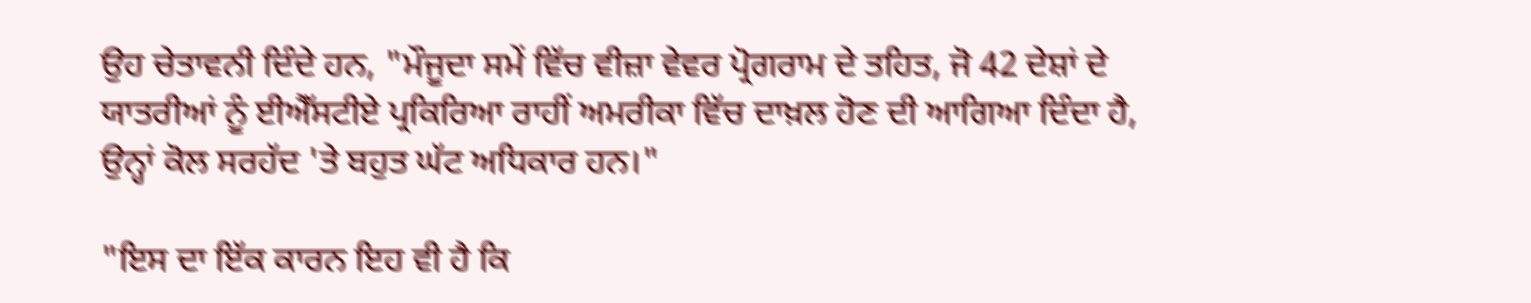ਉਹ ਚੇਤਾਵਨੀ ਦਿੰਦੇ ਹਨ, "ਮੌਜੂਦਾ ਸਮੇਂ ਵਿੱਚ ਵੀਜ਼ਾ ਵੇਵਰ ਪ੍ਰੋਗਰਾਮ ਦੇ ਤਹਿਤ, ਜੋ 42 ਦੇਸ਼ਾਂ ਦੇ ਯਾਤਰੀਆਂ ਨੂੰ ਈਐੱਸਟੀਏ ਪ੍ਰਕਿਰਿਆ ਰਾਹੀਂ ਅਮਰੀਕਾ ਵਿੱਚ ਦਾਖ਼ਲ ਹੋਣ ਦੀ ਆਗਿਆ ਦਿੰਦਾ ਹੈ, ਉਨ੍ਹਾਂ ਕੋਲ ਸਰਹੱਦ 'ਤੇ ਬਹੁਤ ਘੱਟ ਅਧਿਕਾਰ ਹਨ।"

"ਇਸ ਦਾ ਇੱਕ ਕਾਰਨ ਇਹ ਵੀ ਹੈ ਕਿ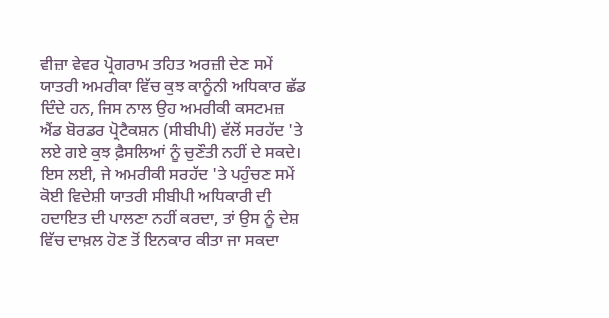ਵੀਜ਼ਾ ਵੇਵਰ ਪ੍ਰੋਗਰਾਮ ਤਹਿਤ ਅਰਜ਼ੀ ਦੇਣ ਸਮੇਂ ਯਾਤਰੀ ਅਮਰੀਕਾ ਵਿੱਚ ਕੁਝ ਕਾਨੂੰਨੀ ਅਧਿਕਾਰ ਛੱਡ ਦਿੰਦੇ ਹਨ, ਜਿਸ ਨਾਲ ਉਹ ਅਮਰੀਕੀ ਕਸਟਮਜ਼ ਐਂਡ ਬੋਰਡਰ ਪ੍ਰੋਟੈਕਸ਼ਨ (ਸੀਬੀਪੀ) ਵੱਲੋਂ ਸਰਹੱਦ 'ਤੇ ਲਏ ਗਏ ਕੁਝ ਫ਼ੈਸਲਿਆਂ ਨੂੰ ਚੁਣੌਤੀ ਨਹੀਂ ਦੇ ਸਕਦੇ। ਇਸ ਲਈ, ਜੇ ਅਮਰੀਕੀ ਸਰਹੱਦ 'ਤੇ ਪਹੁੰਚਣ ਸਮੇਂ ਕੋਈ ਵਿਦੇਸ਼ੀ ਯਾਤਰੀ ਸੀਬੀਪੀ ਅਧਿਕਾਰੀ ਦੀ ਹਦਾਇਤ ਦੀ ਪਾਲਣਾ ਨਹੀਂ ਕਰਦਾ, ਤਾਂ ਉਸ ਨੂੰ ਦੇਸ਼ ਵਿੱਚ ਦਾਖ਼ਲ ਹੋਣ ਤੋਂ ਇਨਕਾਰ ਕੀਤਾ ਜਾ ਸਕਦਾ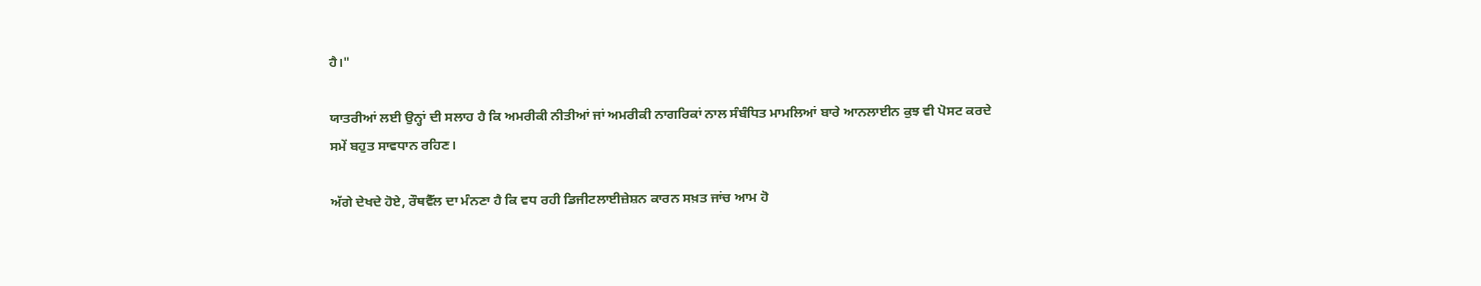ਹੈ।"

ਯਾਤਰੀਆਂ ਲਈ ਉਨ੍ਹਾਂ ਦੀ ਸਲਾਹ ਹੈ ਕਿ ਅਮਰੀਕੀ ਨੀਤੀਆਂ ਜਾਂ ਅਮਰੀਕੀ ਨਾਗਰਿਕਾਂ ਨਾਲ ਸੰਬੰਧਿਤ ਮਾਮਲਿਆਂ ਬਾਰੇ ਆਨਲਾਈਨ ਕੁਝ ਵੀ ਪੋਸਟ ਕਰਦੇ ਸਮੇਂ ਬਹੁਤ ਸਾਵਧਾਨ ਰਹਿਣ।

ਅੱਗੇ ਦੇਖਦੇ ਹੋਏ, ਰੌਥਵੈੱਲ ਦਾ ਮੰਨਣਾ ਹੈ ਕਿ ਵਧ ਰਹੀ ਡਿਜੀਟਲਾਈਜ਼ੇਸ਼ਨ ਕਾਰਨ ਸਖ਼ਤ ਜਾਂਚ ਆਮ ਹੋ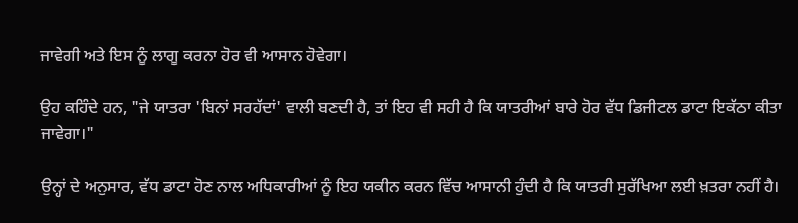ਜਾਵੇਗੀ ਅਤੇ ਇਸ ਨੂੰ ਲਾਗੂ ਕਰਨਾ ਹੋਰ ਵੀ ਆਸਾਨ ਹੋਵੇਗਾ।

ਉਹ ਕਹਿੰਦੇ ਹਨ, "ਜੇ ਯਾਤਰਾ 'ਬਿਨਾਂ ਸਰਹੱਦਾਂ' ਵਾਲੀ ਬਣਦੀ ਹੈ, ਤਾਂ ਇਹ ਵੀ ਸਹੀ ਹੈ ਕਿ ਯਾਤਰੀਆਂ ਬਾਰੇ ਹੋਰ ਵੱਧ ਡਿਜੀਟਲ ਡਾਟਾ ਇਕੱਠਾ ਕੀਤਾ ਜਾਵੇਗਾ।"

ਉਨ੍ਹਾਂ ਦੇ ਅਨੁਸਾਰ, ਵੱਧ ਡਾਟਾ ਹੋਣ ਨਾਲ ਅਧਿਕਾਰੀਆਂ ਨੂੰ ਇਹ ਯਕੀਨ ਕਰਨ ਵਿੱਚ ਆਸਾਨੀ ਹੁੰਦੀ ਹੈ ਕਿ ਯਾਤਰੀ ਸੁਰੱਖਿਆ ਲਈ ਖ਼ਤਰਾ ਨਹੀਂ ਹੈ।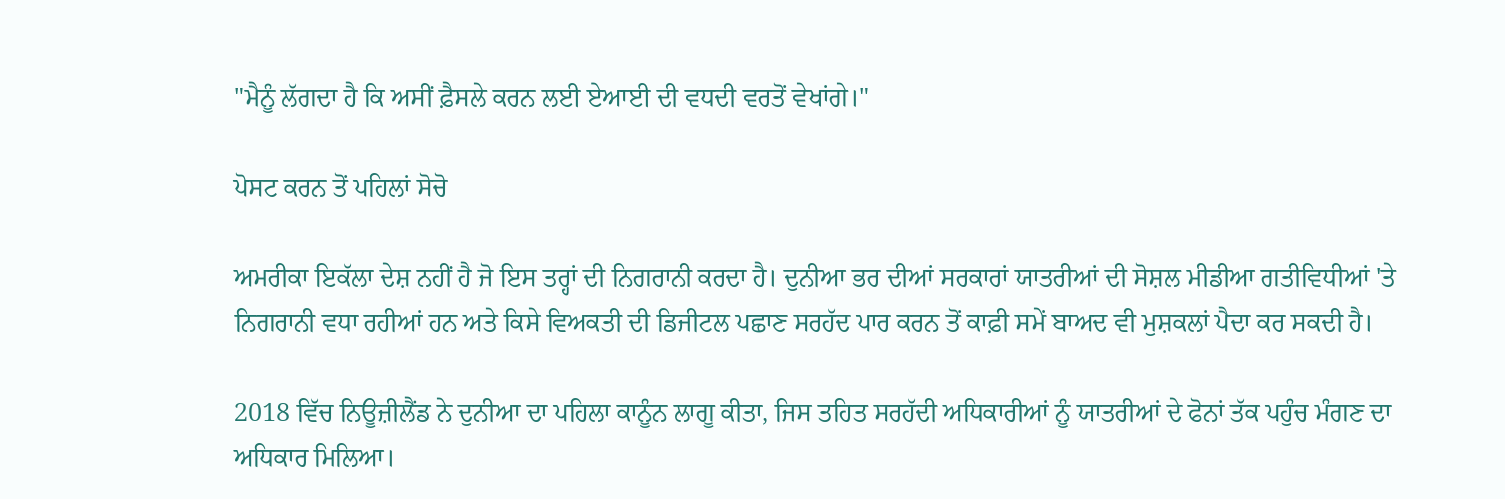"ਮੈਨੂੰ ਲੱਗਦਾ ਹੈ ਕਿ ਅਸੀਂ ਫ਼ੈਸਲੇ ਕਰਨ ਲਈ ਏਆਈ ਦੀ ਵਧਦੀ ਵਰਤੋਂ ਵੇਖਾਂਗੇ।"

ਪੋਸਟ ਕਰਨ ਤੋਂ ਪਹਿਲਾਂ ਸੋਚੋ

ਅਮਰੀਕਾ ਇਕੱਲਾ ਦੇਸ਼ ਨਹੀਂ ਹੈ ਜੋ ਇਸ ਤਰ੍ਹਾਂ ਦੀ ਨਿਗਰਾਨੀ ਕਰਦਾ ਹੈ। ਦੁਨੀਆ ਭਰ ਦੀਆਂ ਸਰਕਾਰਾਂ ਯਾਤਰੀਆਂ ਦੀ ਸੋਸ਼ਲ ਮੀਡੀਆ ਗਤੀਵਿਧੀਆਂ 'ਤੇ ਨਿਗਰਾਨੀ ਵਧਾ ਰਹੀਆਂ ਹਨ ਅਤੇ ਕਿਸੇ ਵਿਅਕਤੀ ਦੀ ਡਿਜੀਟਲ ਪਛਾਣ ਸਰਹੱਦ ਪਾਰ ਕਰਨ ਤੋਂ ਕਾਫ਼ੀ ਸਮੇਂ ਬਾਅਦ ਵੀ ਮੁਸ਼ਕਲਾਂ ਪੈਦਾ ਕਰ ਸਕਦੀ ਹੈ।

2018 ਵਿੱਚ ਨਿਊਜ਼ੀਲੈਂਡ ਨੇ ਦੁਨੀਆ ਦਾ ਪਹਿਲਾ ਕਾਨੂੰਨ ਲਾਗੂ ਕੀਤਾ, ਜਿਸ ਤਹਿਤ ਸਰਹੱਦੀ ਅਧਿਕਾਰੀਆਂ ਨੂੰ ਯਾਤਰੀਆਂ ਦੇ ਫੋਨਾਂ ਤੱਕ ਪਹੁੰਚ ਮੰਗਣ ਦਾ ਅਧਿਕਾਰ ਮਿਲਿਆ।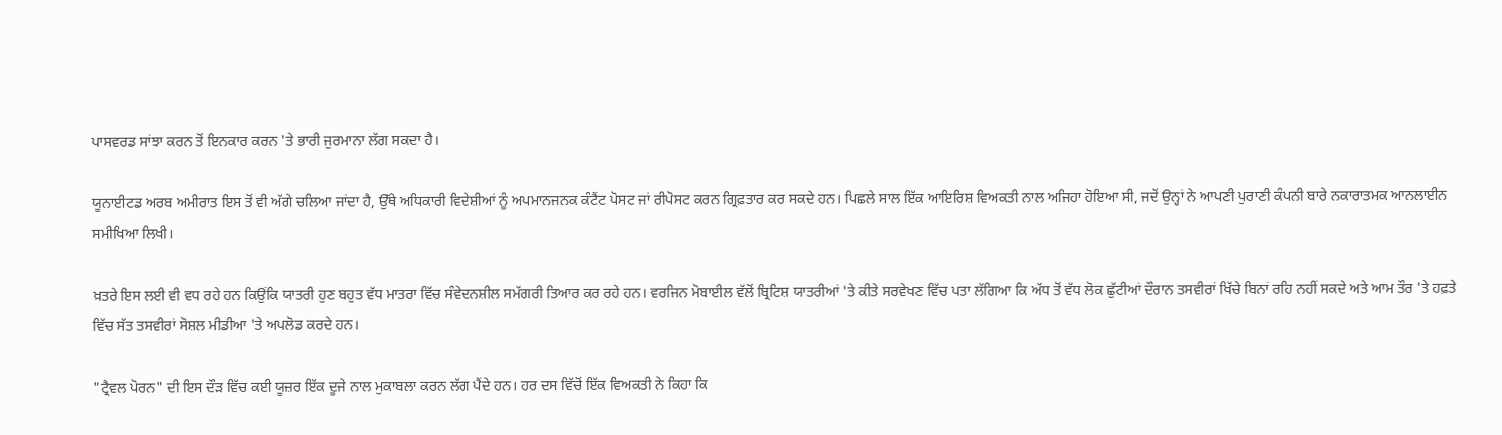ਪਾਸਵਰਡ ਸਾਂਝਾ ਕਰਨ ਤੋਂ ਇਨਕਾਰ ਕਰਨ 'ਤੇ ਭਾਰੀ ਜੁਰਮਾਨਾ ਲੱਗ ਸਕਦਾ ਹੈ।

ਯੂਨਾਈਟਡ ਅਰਬ ਅਮੀਰਾਤ ਇਸ ਤੋਂ ਵੀ ਅੱਗੇ ਚਲਿਆ ਜਾਂਦਾ ਹੈ, ਉੱਥੇ ਅਧਿਕਾਰੀ ਵਿਦੇਸ਼ੀਆਂ ਨੂੰ ਅਪਮਾਨਜਨਕ ਕੰਟੈਂਟ ਪੋਸਟ ਜਾਂ ਰੀਪੋਸਟ ਕਰਨ ਗ੍ਰਿਫ਼ਤਾਰ ਕਰ ਸਕਦੇ ਹਨ। ਪਿਛਲੇ ਸਾਲ ਇੱਕ ਆਇਰਿਸ਼ ਵਿਅਕਤੀ ਨਾਲ ਅਜਿਹਾ ਹੋਇਆ ਸੀ, ਜਦੋਂ ਉਨ੍ਹਾਂ ਨੇ ਆਪਣੀ ਪੁਰਾਣੀ ਕੰਪਨੀ ਬਾਰੇ ਨਕਾਰਾਤਮਕ ਆਨਲਾਈਨ ਸਮੀਖਿਆ ਲਿਖੀ।

ਖ਼ਤਰੇ ਇਸ ਲਈ ਵੀ ਵਧ ਰਹੇ ਹਨ ਕਿਉਂਕਿ ਯਾਤਰੀ ਹੁਣ ਬਹੁਤ ਵੱਧ ਮਾਤਰਾ ਵਿੱਚ ਸੰਵੇਦਨਸ਼ੀਲ ਸਮੱਗਰੀ ਤਿਆਰ ਕਰ ਰਹੇ ਹਨ। ਵਰਜਿਨ ਮੋਬਾਈਲ ਵੱਲੋਂ ਬ੍ਰਿਟਿਸ਼ ਯਾਤਰੀਆਂ 'ਤੇ ਕੀਤੇ ਸਰਵੇਖਣ ਵਿੱਚ ਪਤਾ ਲੱਗਿਆ ਕਿ ਅੱਧ ਤੋਂ ਵੱਧ ਲੋਕ ਛੁੱਟੀਆਂ ਦੌਰਾਨ ਤਸਵੀਰਾਂ ਖਿੱਚੇ ਬਿਨਾਂ ਰਹਿ ਨਹੀਂ ਸਕਦੇ ਅਤੇ ਆਮ ਤੌਰ 'ਤੇ ਹਫ਼ਤੇ ਵਿੱਚ ਸੱਤ ਤਸਵੀਰਾਂ ਸੋਸ਼ਲ ਮੀਡੀਆ 'ਤੇ ਅਪਲੋਡ ਕਰਦੇ ਹਨ।

"ਟ੍ਰੈਵਲ ਪੋਰਨ" ਦੀ ਇਸ ਦੌੜ ਵਿੱਚ ਕਈ ਯੂਜ਼ਰ ਇੱਕ ਦੂਜੇ ਨਾਲ ਮੁਕਾਬਲਾ ਕਰਨ ਲੱਗ ਪੈਂਦੇ ਹਨ। ਹਰ ਦਸ ਵਿੱਚੋਂ ਇੱਕ ਵਿਅਕਤੀ ਨੇ ਕਿਹਾ ਕਿ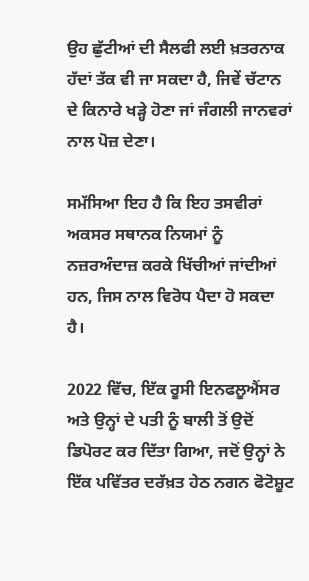ਉਹ ਛੁੱਟੀਆਂ ਦੀ ਸੈਲਫੀ ਲਈ ਖ਼ਤਰਨਾਕ ਹੱਦਾਂ ਤੱਕ ਵੀ ਜਾ ਸਕਦਾ ਹੈ, ਜਿਵੇਂ ਚੱਟਾਨ ਦੇ ਕਿਨਾਰੇ ਖੜ੍ਹੇ ਹੋਣਾ ਜਾਂ ਜੰਗਲੀ ਜਾਨਵਰਾਂ ਨਾਲ ਪੋਜ਼ ਦੇਣਾ।

ਸਮੱਸਿਆ ਇਹ ਹੈ ਕਿ ਇਹ ਤਸਵੀਰਾਂ ਅਕਸਰ ਸਥਾਨਕ ਨਿਯਮਾਂ ਨੂੰ ਨਜ਼ਰਅੰਦਾਜ਼ ਕਰਕੇ ਖਿੱਚੀਆਂ ਜਾਂਦੀਆਂ ਹਨ, ਜਿਸ ਨਾਲ ਵਿਰੋਧ ਪੈਦਾ ਹੋ ਸਕਦਾ ਹੈ।

2022 ਵਿੱਚ, ਇੱਕ ਰੂਸੀ ਇਨਫਲੂਐਂਸਰ ਅਤੇ ਉਨ੍ਹਾਂ ਦੇ ਪਤੀ ਨੂੰ ਬਾਲੀ ਤੋਂ ਉਦੋਂ ਡਿਪੋਰਟ ਕਰ ਦਿੱਤਾ ਗਿਆ, ਜਦੋਂ ਉਨ੍ਹਾਂ ਨੇ ਇੱਕ ਪਵਿੱਤਰ ਦਰੱਖ਼ਤ ਹੇਠ ਨਗਨ ਫੋਟੋਸ਼ੂਟ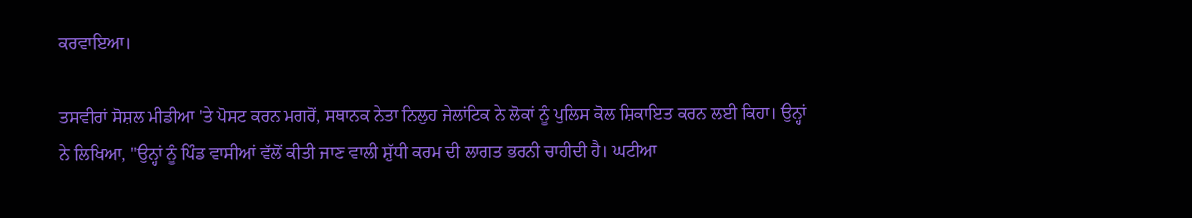ਕਰਵਾਇਆ।

ਤਸਵੀਰਾਂ ਸੋਸ਼ਲ ਮੀਡੀਆ 'ਤੇ ਪੋਸਟ ਕਰਨ ਮਗਰੋਂ, ਸਥਾਨਕ ਨੇਤਾ ਨਿਲੁਹ ਜੇਲਾਂਟਿਕ ਨੇ ਲੋਕਾਂ ਨੂੰ ਪੁਲਿਸ ਕੋਲ ਸ਼ਿਕਾਇਤ ਕਰਨ ਲਈ ਕਿਹਾ। ਉਨ੍ਹਾਂ ਨੇ ਲਿਖਿਆ, "ਉਨ੍ਹਾਂ ਨੂੰ ਪਿੰਡ ਵਾਸੀਆਂ ਵੱਲੋਂ ਕੀਤੀ ਜਾਣ ਵਾਲੀ ਸ਼ੁੱਧੀ ਕਰਮ ਦੀ ਲਾਗਤ ਭਰਨੀ ਚਾਹੀਦੀ ਹੈ। ਘਟੀਆ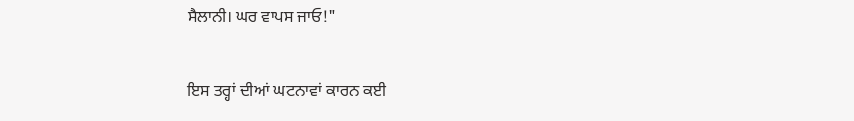ਸੈਲਾਨੀ। ਘਰ ਵਾਪਸ ਜਾਓ!"

ਇਸ ਤਰ੍ਹਾਂ ਦੀਆਂ ਘਟਨਾਵਾਂ ਕਾਰਨ ਕਈ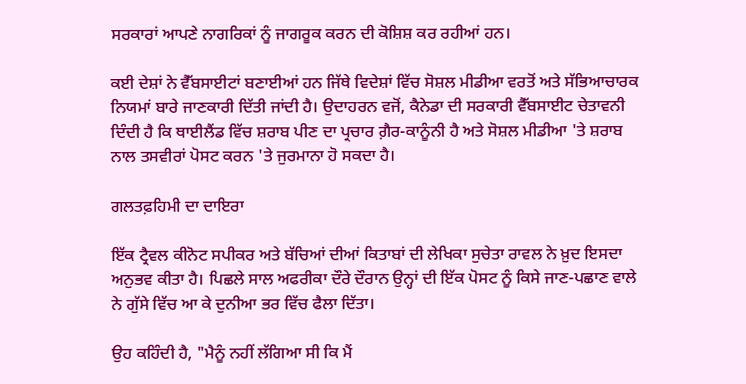ਸਰਕਾਰਾਂ ਆਪਣੇ ਨਾਗਰਿਕਾਂ ਨੂੰ ਜਾਗਰੂਕ ਕਰਨ ਦੀ ਕੋਸ਼ਿਸ਼ ਕਰ ਰਹੀਆਂ ਹਨ।

ਕਈ ਦੇਸ਼ਾਂ ਨੇ ਵੈੱਬਸਾਈਟਾਂ ਬਣਾਈਆਂ ਹਨ ਜਿੱਥੇ ਵਿਦੇਸ਼ਾਂ ਵਿੱਚ ਸੋਸ਼ਲ ਮੀਡੀਆ ਵਰਤੋਂ ਅਤੇ ਸੱਭਿਆਚਾਰਕ ਨਿਯਮਾਂ ਬਾਰੇ ਜਾਣਕਾਰੀ ਦਿੱਤੀ ਜਾਂਦੀ ਹੈ। ਉਦਾਹਰਨ ਵਜੋਂ, ਕੈਨੇਡਾ ਦੀ ਸਰਕਾਰੀ ਵੈੱਬਸਾਈਟ ਚੇਤਾਵਨੀ ਦਿੰਦੀ ਹੈ ਕਿ ਥਾਈਲੈਂਡ ਵਿੱਚ ਸ਼ਰਾਬ ਪੀਣ ਦਾ ਪ੍ਰਚਾਰ ਗ਼ੈਰ-ਕਾਨੂੰਨੀ ਹੈ ਅਤੇ ਸੋਸ਼ਲ ਮੀਡੀਆ 'ਤੇ ਸ਼ਰਾਬ ਨਾਲ ਤਸਵੀਰਾਂ ਪੋਸਟ ਕਰਨ 'ਤੇ ਜੁਰਮਾਨਾ ਹੋ ਸਕਦਾ ਹੈ।

ਗਲਤਫ਼ਹਿਮੀ ਦਾ ਦਾਇਰਾ

ਇੱਕ ਟ੍ਰੈਵਲ ਕੀਨੋਟ ਸਪੀਕਰ ਅਤੇ ਬੱਚਿਆਂ ਦੀਆਂ ਕਿਤਾਬਾਂ ਦੀ ਲੇਖਿਕਾ ਸੁਚੇਤਾ ਰਾਵਲ ਨੇ ਖ਼ੁਦ ਇਸਦਾ ਅਨੁਭਵ ਕੀਤਾ ਹੈ। ਪਿਛਲੇ ਸਾਲ ਅਫਰੀਕਾ ਦੌਰੇ ਦੌਰਾਨ ਉਨ੍ਹਾਂ ਦੀ ਇੱਕ ਪੋਸਟ ਨੂੰ ਕਿਸੇ ਜਾਣ-ਪਛਾਣ ਵਾਲੇ ਨੇ ਗੁੱਸੇ ਵਿੱਚ ਆ ਕੇ ਦੁਨੀਆ ਭਰ ਵਿੱਚ ਫੈਲਾ ਦਿੱਤਾ।

ਉਹ ਕਹਿੰਦੀ ਹੈ, "ਮੈਨੂੰ ਨਹੀਂ ਲੱਗਿਆ ਸੀ ਕਿ ਮੈਂ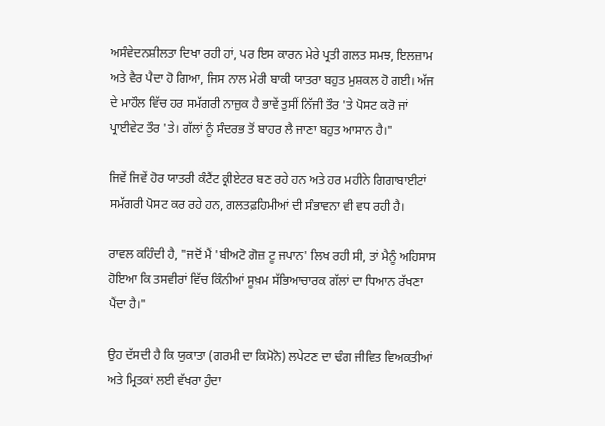ਅਸੰਵੇਦਨਸ਼ੀਲਤਾ ਦਿਖਾ ਰਹੀ ਹਾਂ, ਪਰ ਇਸ ਕਾਰਨ ਮੇਰੇ ਪ੍ਰਤੀ ਗਲਤ ਸਮਝ, ਇਲਜ਼ਾਮ ਅਤੇ ਵੈਰ ਪੈਦਾ ਹੋ ਗਿਆ, ਜਿਸ ਨਾਲ ਮੇਰੀ ਬਾਕੀ ਯਾਤਰਾ ਬਹੁਤ ਮੁਸ਼ਕਲ ਹੋ ਗਈ। ਅੱਜ ਦੇ ਮਾਹੌਲ ਵਿੱਚ ਹਰ ਸਮੱਗਰੀ ਨਾਜ਼ੁਕ ਹੈ ਭਾਵੇਂ ਤੁਸੀਂ ਨਿੱਜੀ ਤੌਰ 'ਤੇ ਪੋਸਟ ਕਰੋ ਜਾਂ ਪ੍ਰਾਈਵੇਟ ਤੌਰ 'ਤੇ। ਗੱਲਾਂ ਨੂੰ ਸੰਦਰਭ ਤੋਂ ਬਾਹਰ ਲੈ ਜਾਣਾ ਬਹੁਤ ਆਸਾਨ ਹੈ।"

ਜਿਵੇਂ ਜਿਵੇਂ ਹੋਰ ਯਾਤਰੀ ਕੰਟੈਂਟ ਕ੍ਰੀਏਟਰ ਬਣ ਰਹੇ ਹਨ ਅਤੇ ਹਰ ਮਹੀਨੇ ਗਿਗਾਬਾਈਟਾਂ ਸਮੱਗਰੀ ਪੋਸਟ ਕਰ ਰਹੇ ਹਨ, ਗਲਤਫ਼ਹਿਮੀਆਂ ਦੀ ਸੰਭਾਵਨਾ ਵੀ ਵਧ ਰਹੀ ਹੈ।

ਰਾਵਲ ਕਹਿੰਦੀ ਹੈ, "ਜਦੋਂ ਮੈਂ 'ਬੀਅਟੋ ਗੋਜ਼ ਟੂ ਜਪਾਨ' ਲਿਖ ਰਹੀ ਸੀ, ਤਾਂ ਮੈਨੂੰ ਅਹਿਸਾਸ ਹੋਇਆ ਕਿ ਤਸਵੀਰਾਂ ਵਿੱਚ ਕਿੰਨੀਆਂ ਸੂਖ਼ਮ ਸੱਭਿਆਚਾਰਕ ਗੱਲਾਂ ਦਾ ਧਿਆਨ ਰੱਖਣਾ ਪੈਂਦਾ ਹੈ।"

ਉਹ ਦੱਸਦੀ ਹੈ ਕਿ ਯੁਕਾਤਾ (ਗਰਮੀ ਦਾ ਕਿਮੋਨੋ) ਲਪੇਟਣ ਦਾ ਢੰਗ ਜੀਵਿਤ ਵਿਅਕਤੀਆਂ ਅਤੇ ਮ੍ਰਿਤਕਾਂ ਲਈ ਵੱਖਰਾ ਹੁੰਦਾ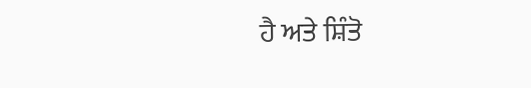ਹੈ ਅਤੇ ਸ਼ਿੰਤੋ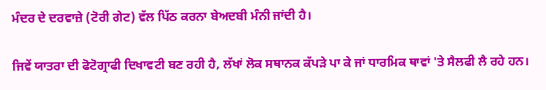ਮੰਦਰ ਦੇ ਦਰਵਾਜ਼ੇ (ਟੋਰੀ ਗੇਟ) ਵੱਲ ਪਿੱਠ ਕਰਨਾ ਬੇਅਦਬੀ ਮੰਨੀ ਜਾਂਦੀ ਹੈ।

ਜਿਵੇਂ ਯਾਤਰਾ ਦੀ ਫੋਟੋਗ੍ਰਾਫੀ ਦਿਖਾਵਟੀ ਬਣ ਰਹੀ ਹੈ, ਲੱਖਾਂ ਲੋਕ ਸਥਾਨਕ ਕੱਪੜੇ ਪਾ ਕੇ ਜਾਂ ਧਾਰਮਿਕ ਥਾਵਾਂ 'ਤੇ ਸੈਲਫੀ ਲੈ ਰਹੇ ਹਨ।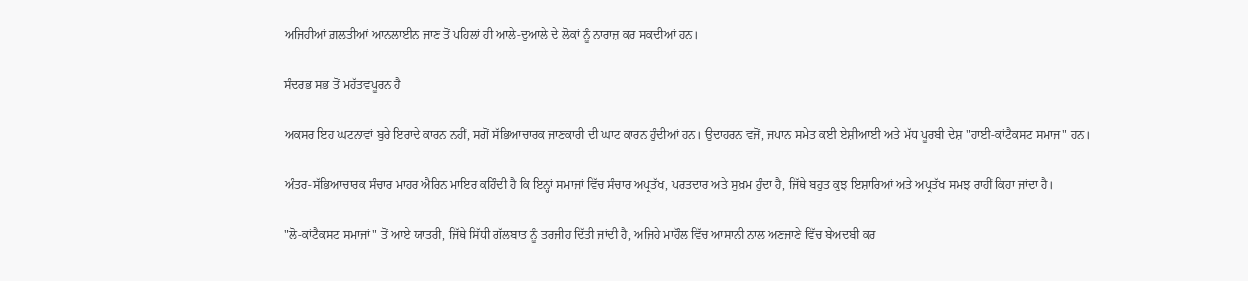ਅਜਿਹੀਆਂ ਗ਼ਲਤੀਆਂ ਆਨਲਾਈਨ ਜਾਣ ਤੋਂ ਪਹਿਲਾਂ ਹੀ ਆਲੇ-ਦੁਆਲੇ ਦੇ ਲੋਕਾਂ ਨੂੰ ਨਾਰਾਜ਼ ਕਰ ਸਕਦੀਆਂ ਹਨ।

ਸੰਦਰਭ ਸਭ ਤੋਂ ਮਹੱਤਵਪੂਰਨ ਹੈ

ਅਕਸਰ ਇਹ ਘਟਨਾਵਾਂ ਬੁਰੇ ਇਰਾਦੇ ਕਾਰਨ ਨਹੀਂ, ਸਗੋਂ ਸੱਭਿਆਚਾਰਕ ਜਾਣਕਾਰੀ ਦੀ ਘਾਟ ਕਾਰਨ ਹੁੰਦੀਆਂ ਹਨ। ਉਦਾਹਰਨ ਵਜੋਂ, ਜਪਾਨ ਸਮੇਤ ਕਈ ਏਸ਼ੀਆਈ ਅਤੇ ਮੱਧ ਪੂਰਬੀ ਦੇਸ਼ "ਹਾਈ-ਕਾਂਟੈਕਸਟ ਸਮਾਜ" ਹਨ।

ਅੰਤਰ-ਸੱਭਿਆਚਾਰਕ ਸੰਚਾਰ ਮਾਹਰ ਐਰਿਨ ਮਾਇਰ ਕਹਿੰਦੀ ਹੈ ਕਿ ਇਨ੍ਹਾਂ ਸਮਾਜਾਂ ਵਿੱਚ ਸੰਚਾਰ ਅਪ੍ਰਤੱਖ, ਪਰਤਦਾਰ ਅਤੇ ਸੁਖ਼ਮ ਹੁੰਦਾ ਹੈ, ਜਿੱਥੇ ਬਹੁਤ ਕੁਝ ਇਸ਼ਾਰਿਆਂ ਅਤੇ ਅਪ੍ਰਤੱਖ ਸਮਝ ਰਾਹੀਂ ਕਿਹਾ ਜਾਂਦਾ ਹੈ।

"ਲੋ-ਕਾਂਟੈਕਸਟ ਸਮਾਜਾਂ" ਤੋਂ ਆਏ ਯਾਤਰੀ, ਜਿੱਥੇ ਸਿੱਧੀ ਗੱਲਬਾਤ ਨੂੰ ਤਰਜੀਹ ਦਿੱਤੀ ਜਾਂਦੀ ਹੈ, ਅਜਿਹੇ ਮਾਹੌਲ ਵਿੱਚ ਆਸਾਨੀ ਨਾਲ ਅਣਜਾਣੇ ਵਿੱਚ ਬੇਅਦਬੀ ਕਰ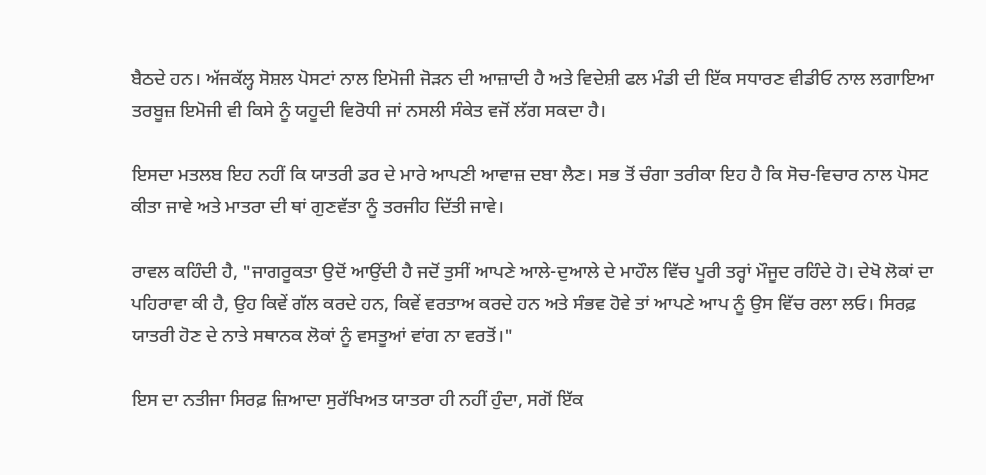ਬੈਠਦੇ ਹਨ। ਅੱਜਕੱਲ੍ਹ ਸੋਸ਼ਲ ਪੋਸਟਾਂ ਨਾਲ ਇਮੋਜੀ ਜੋੜਨ ਦੀ ਆਜ਼ਾਦੀ ਹੈ ਅਤੇ ਵਿਦੇਸ਼ੀ ਫਲ ਮੰਡੀ ਦੀ ਇੱਕ ਸਧਾਰਣ ਵੀਡੀਓ ਨਾਲ ਲਗਾਇਆ ਤਰਬੂਜ਼ ਇਮੋਜੀ ਵੀ ਕਿਸੇ ਨੂੰ ਯਹੂਦੀ ਵਿਰੋਧੀ ਜਾਂ ਨਸਲੀ ਸੰਕੇਤ ਵਜੋਂ ਲੱਗ ਸਕਦਾ ਹੈ।

ਇਸਦਾ ਮਤਲਬ ਇਹ ਨਹੀਂ ਕਿ ਯਾਤਰੀ ਡਰ ਦੇ ਮਾਰੇ ਆਪਣੀ ਆਵਾਜ਼ ਦਬਾ ਲੈਣ। ਸਭ ਤੋਂ ਚੰਗਾ ਤਰੀਕਾ ਇਹ ਹੈ ਕਿ ਸੋਚ-ਵਿਚਾਰ ਨਾਲ ਪੋਸਟ ਕੀਤਾ ਜਾਵੇ ਅਤੇ ਮਾਤਰਾ ਦੀ ਥਾਂ ਗੁਣਵੱਤਾ ਨੂੰ ਤਰਜੀਹ ਦਿੱਤੀ ਜਾਵੇ।

ਰਾਵਲ ਕਹਿੰਦੀ ਹੈ, "ਜਾਗਰੂਕਤਾ ਉਦੋਂ ਆਉਂਦੀ ਹੈ ਜਦੋਂ ਤੁਸੀਂ ਆਪਣੇ ਆਲੇ-ਦੁਆਲੇ ਦੇ ਮਾਹੌਲ ਵਿੱਚ ਪੂਰੀ ਤਰ੍ਹਾਂ ਮੌਜੂਦ ਰਹਿੰਦੇ ਹੋ। ਦੇਖੋ ਲੋਕਾਂ ਦਾ ਪਹਿਰਾਵਾ ਕੀ ਹੈ, ਉਹ ਕਿਵੇਂ ਗੱਲ ਕਰਦੇ ਹਨ, ਕਿਵੇਂ ਵਰਤਾਅ ਕਰਦੇ ਹਨ ਅਤੇ ਸੰਭਵ ਹੋਵੇ ਤਾਂ ਆਪਣੇ ਆਪ ਨੂੰ ਉਸ ਵਿੱਚ ਰਲਾ ਲਓ। ਸਿਰਫ਼ ਯਾਤਰੀ ਹੋਣ ਦੇ ਨਾਤੇ ਸਥਾਨਕ ਲੋਕਾਂ ਨੂੰ ਵਸਤੂਆਂ ਵਾਂਗ ਨਾ ਵਰਤੋਂ।"

ਇਸ ਦਾ ਨਤੀਜਾ ਸਿਰਫ਼ ਜ਼ਿਆਦਾ ਸੁਰੱਖਿਅਤ ਯਾਤਰਾ ਹੀ ਨਹੀਂ ਹੁੰਦਾ, ਸਗੋਂ ਇੱਕ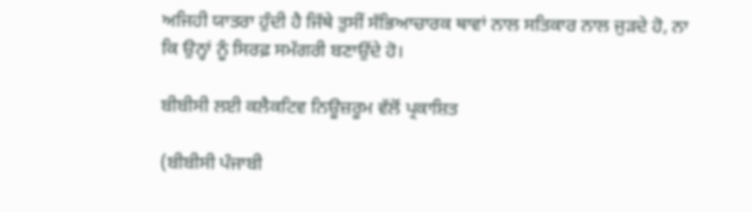ਅਜਿਹੀ ਯਾਤਰਾ ਹੁੰਦੀ ਹੈ ਜਿੱਥੇ ਤੁਸੀਂ ਸੱਭਿਆਚਾਰਕ ਥਾਵਾਂ ਨਾਲ ਸਤਿਕਾਰ ਨਾਲ ਜੁੜਦੇ ਹੋ, ਨਾ ਕਿ ਉਨ੍ਹਾਂ ਨੂੰ ਸਿਰਫ਼ ਸਮੱਗਰੀ ਬਣਾਉਂਦੇ ਹੋ।

ਬੀਬੀਸੀ ਲਈ ਕਲੈਕਟਿਵ ਨਿਊਜ਼ਰੂਮ ਵੱਲੋਂ ਪ੍ਰਕਾਸ਼ਿਤ

(ਬੀਬੀਸੀ ਪੰਜਾਬੀ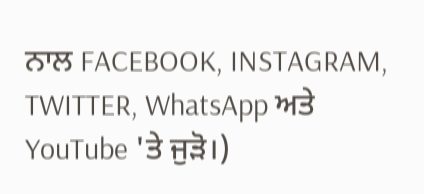ਨਾਲ FACEBOOK, INSTAGRAM, TWITTER, WhatsApp ਅਤੇ YouTube 'ਤੇ ਜੁੜੋ।)